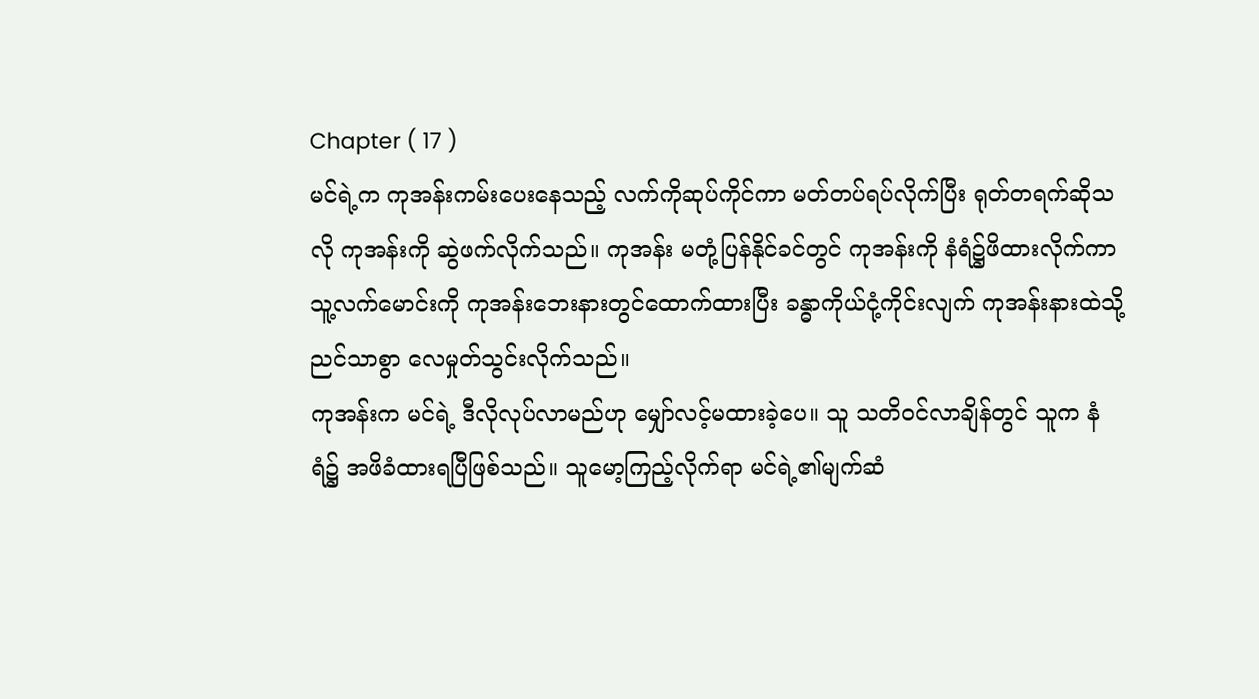Chapter ( 17 )
မင်ရဲ့က ကုအန်းကမ်းပေးနေသည့် လက်ကိုဆုပ်ကိုင်ကာ မတ်တပ်ရပ်လိုက်ပြီး ရုတ်တရက်ဆိုသလို ကုအန်းကို ဆွဲဖက်လိုက်သည်။ ကုအန်း မတုံ့ပြန်နိုင်ခင်တွင် ကုအန်းကို နံရံ၌ဖိထားလိုက်ကာ သူ့လက်မောင်းကို ကုအန်းဘေးနားတွင်ထောက်ထားပြီး ခန္ဓာကိုယ်ငုံ့ကိုင်းလျက် ကုအန်းနားထဲသို့ ညင်သာစွာ လေမှုတ်သွင်းလိုက်သည်။
ကုအန်းက မင်ရဲ့ ဒီလိုလုပ်လာမည်ဟု မျှော်လင့်မထားခဲ့ပေ။ သူ သတိဝင်လာချိန်တွင် သူက နံရံ၌ အဖိခံထားရပြီဖြစ်သည်။ သူမော့ကြည့်လိုက်ရာ မင်ရဲ့၏မျက်ဆံ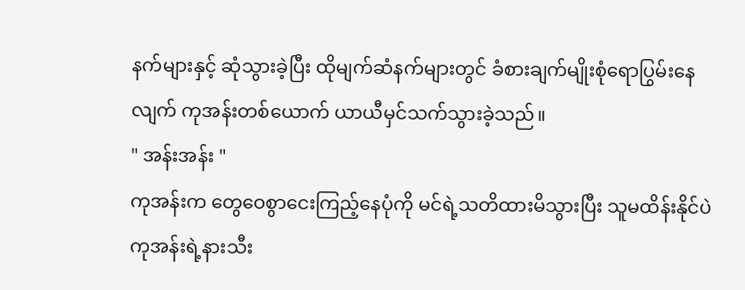နက်များနှင့် ဆုံသွားခဲ့ပြီး ထိုမျက်ဆံနက်များတွင် ခံစားချက်မျိုးစုံရောပြွမ်းနေလျက် ကုအန်းတစ်ယောက် ယာယီမှင်သက်သွားခဲ့သည်။
" အန်းအန်း "
ကုအန်းက တွေဝေစွာငေးကြည့်နေပုံကို မင်ရဲ့သတိထားမိသွားပြီး သူမထိန်းနိုင်ပဲ ကုအန်းရဲ့နားသီး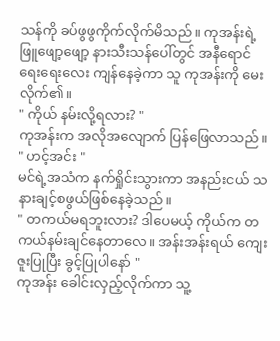သန်ကို ခပ်ဖွဖွကိုက်လိုက်မိသည်။ ကုအန်းရဲ့ဖြူဖျော့ဖျော့ နားသီးသန်ပေါ်တွင် အနီရောင်ရေးရေးလေး ကျန်နေခဲ့ကာ သူ ကုအန်းကို မေးလိုက်၏။
" ကိုယ် နမ်းလို့ရလား? "
ကုအန်းက အလိုအလျောက် ပြန်ဖြေလာသည်။
" ဟင့်အင်း "
မင်ရဲ့အသံက နက်ရှိုင်းသွားကာ အနည်းငယ် သနားချင့်စဖွယ်ဖြစ်နေခဲ့သည်။
" တကယ်မရဘူးလား? ဒါပေမယ့် ကိုယ်က တကယ်နမ်းချင်နေတာလေ။ အန်းအန်းရယ် ကျေးဇူးပြုပြီး ခွင့်ပြုပါနော် "
ကုအန်း ခေါင်းလှည့်လိုက်ကာ သူ့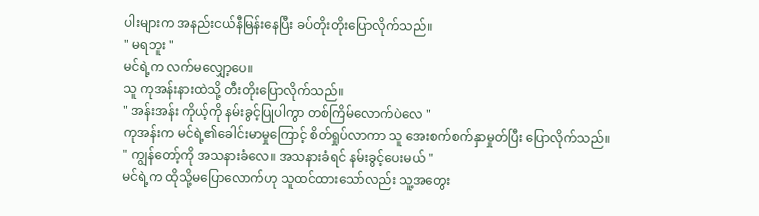ပါးများက အနည်းငယ်နီမြန်းနေပြီး ခပ်တိုးတိုးပြောလိုက်သည်။
" မရဘူး "
မင်ရဲ့က လက်မလျှော့ပေ။
သူ ကုအန်းနားထဲသို့ တီးတိုးပြောလိုက်သည်။
" အန်းအန်း ကိုယ့်ကို နမ်းခွင့်ပြုပါကွာ တစ်ကြိမ်လောက်ပဲလေ "
ကုအန်းက မင်ရဲ့၏ခေါင်းမာမှုကြောင့် စိတ်ရှုပ်လာကာ သူ အေးစက်စက်နှာမှုတ်ပြီး ပြောလိုက်သည်။
" ကျွန်တော့်ကို အသနားခံလေ။ အသနားခံရင် နမ်းခွင့်ပေးမယ် "
မင်ရဲ့က ထိုသို့မပြောလောက်ဟု သူထင်ထားသော်လည်း သူ့အတွေး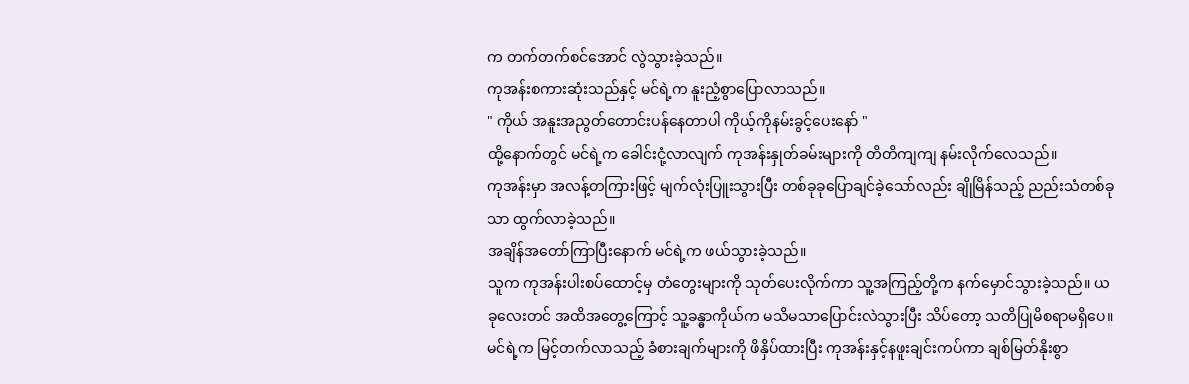က တက်တက်စင်အောင် လွဲသွားခဲ့သည်။
ကုအန်းစကားဆုံးသည်နှင့် မင်ရဲ့က နူးညံ့စွာပြောလာသည်။
" ကိုယ် အနူးအညွတ်တောင်းပန်နေတာပါ ကိုယ့်ကိုနမ်းခွင့်ပေးနော် "
ထို့နောက်တွင် မင်ရဲ့က ခေါင်းငုံ့လာလျက် ကုအန်းနှုတ်ခမ်းများကို တိတိကျကျ နမ်းလိုက်လေသည်။
ကုအန်းမှာ အလန့်တကြားဖြင့် မျက်လုံးပြူးသွားပြီး တစ်ခုခုပြောချင်ခဲ့သော်လည်း ချိုမြိန်သည့် ညည်းသံတစ်ခုသာ ထွက်လာခဲ့သည်။
အချိန်အတော်ကြာပြီးနောက် မင်ရဲ့က ဖယ်သွားခဲ့သည်။
သူက ကုအန်းပါးစပ်ထောင့်မှ တံတွေးများကို သုတ်ပေးလိုက်ကာ သူ့အကြည့်တို့က နက်မှောင်သွားခဲ့သည်။ ယခုလေးတင် အထိအတွေ့ကြောင့် သူ့ခန္ဓာကိုယ်က မသိမသာပြောင်းလဲသွားပြီး သိပ်တော့ သတိပြုမိစရာမရှိပေ။
မင်ရဲ့က မြင့်တက်လာသည့် ခံစားချက်များကို ဖိနှိပ်ထားပြီး ကုအန်းနှင့်နဖူးချင်းကပ်ကာ ချစ်မြတ်နိုးစွာ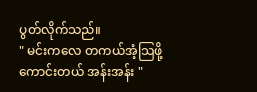ပွတ်လိုက်သည်။
" မင်းကလေ တကယ်အံ့သြဖို့ကောင်းတယ် အန်းအန်း "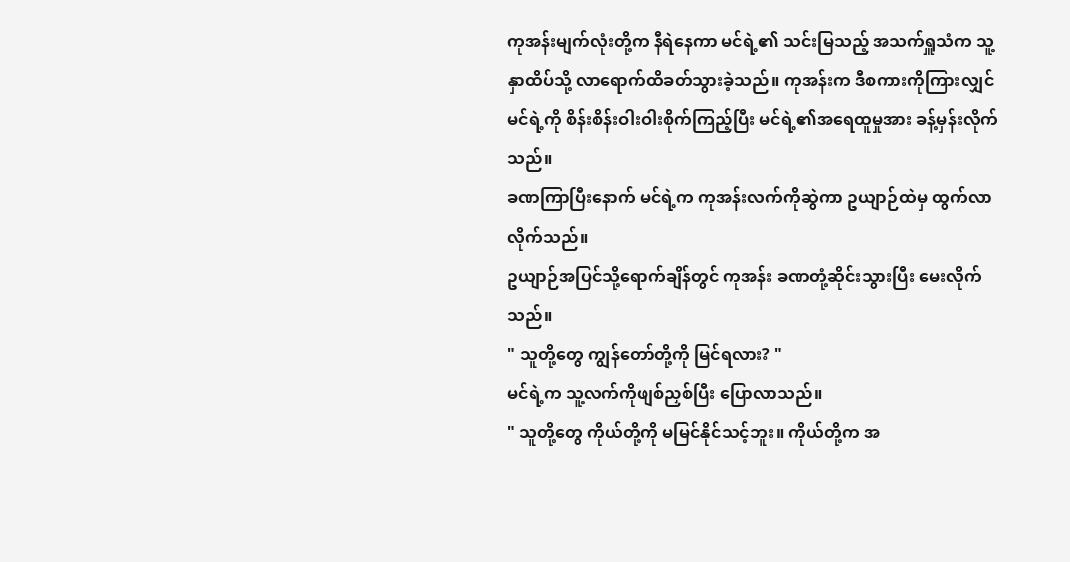ကုအန်းမျက်လုံးတို့က နီရဲနေကာ မင်ရဲ့၏ သင်းမြသည့် အသက်ရှူသံက သူ့နှာထိပ်သို့ လာရောက်ထိခတ်သွားခဲ့သည်။ ကုအန်းက ဒီစကားကိုကြားလျှင် မင်ရဲ့ကို စိန်းစိန်းဝါးဝါးစိုက်ကြည့်ပြီး မင်ရဲ့၏အရေထူမှုအား ခန့်မှန်းလိုက်သည်။
ခဏကြာပြီးနောက် မင်ရဲ့က ကုအန်းလက်ကိုဆွဲကာ ဥယျာဉ်ထဲမှ ထွက်လာလိုက်သည်။
ဥယျာဉ်အပြင်သို့ရောက်ချိန်တွင် ကုအန်း ခဏတုံ့ဆိုင်းသွားပြီး မေးလိုက်သည်။
" သူတို့တွေ ကျွန်တော်တို့ကို မြင်ရလား? "
မင်ရဲ့က သူ့လက်ကိုဖျစ်ညှစ်ပြီး ပြောလာသည်။
" သူတို့တွေ ကိုယ်တို့ကို မမြင်နိုင်သင့်ဘူး။ ကိုယ်တို့က အ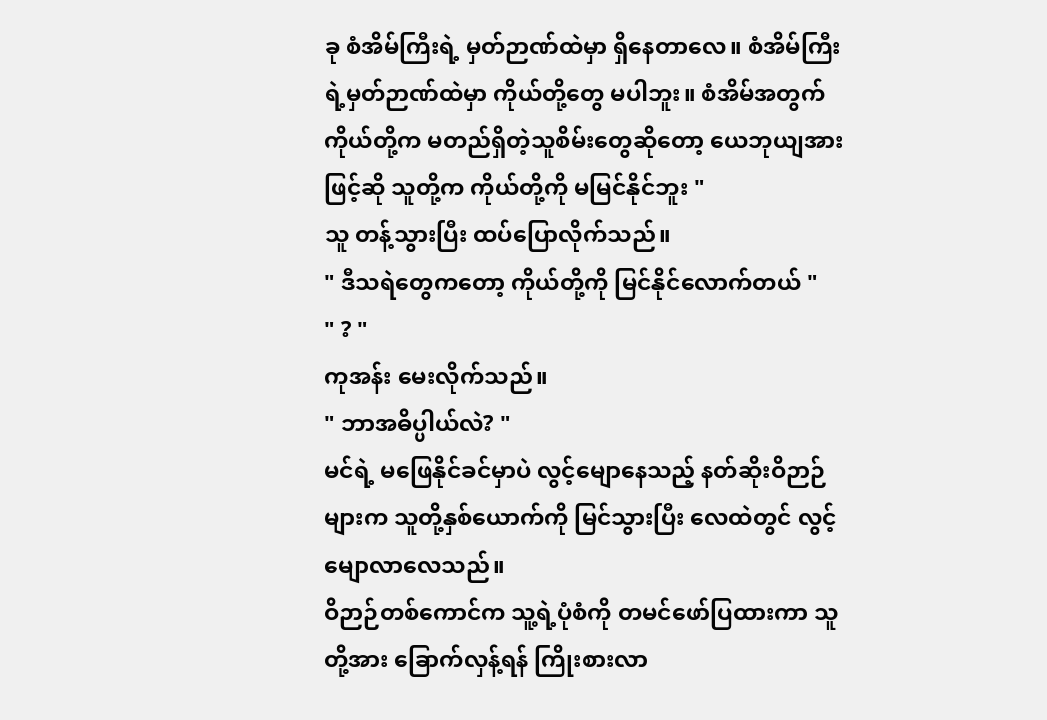ခု စံအိမ်ကြီးရဲ့ မှတ်ဉာဏ်ထဲမှာ ရှိနေတာလေ။ စံအိမ်ကြီးရဲ့မှတ်ဉာဏ်ထဲမှာ ကိုယ်တို့တွေ မပါဘူး။ စံအိမ်အတွက် ကိုယ်တို့က မတည်ရှိတဲ့သူစိမ်းတွေဆိုတော့ ယေဘုယျအားဖြင့်ဆို သူတို့က ကိုယ်တို့ကို မမြင်နိုင်ဘူး "
သူ တန့်သွားပြီး ထပ်ပြောလိုက်သည်။
" ဒီသရဲတွေကတော့ ကိုယ်တို့ကို မြင်နိုင်လောက်တယ် "
" ? "
ကုအန်း မေးလိုက်သည်။
" ဘာအဓိပ္ပါယ်လဲ? "
မင်ရဲ့ မဖြေနိုင်ခင်မှာပဲ လွင့်မျောနေသည့် နတ်ဆိုးဝိဉာဉ်များက သူတို့နှစ်ယောက်ကို မြင်သွားပြီး လေထဲတွင် လွင့်မျောလာလေသည်။
ဝိဉာဉ်တစ်ကောင်က သူ့ရဲ့ပုံစံကို တမင်ဖော်ပြထားကာ သူတို့အား ခြောက်လှန့်ရန် ကြိုးစားလာ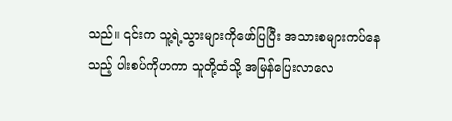သည်။ ၎င်းက သူ့ရဲ့သွားများကိုဖော်ပြပြီး အသားစများကပ်နေသည့် ပါးစပ်ကိုဟကာ သူတို့ထံသို့ အမြန်ပြေးလာလေ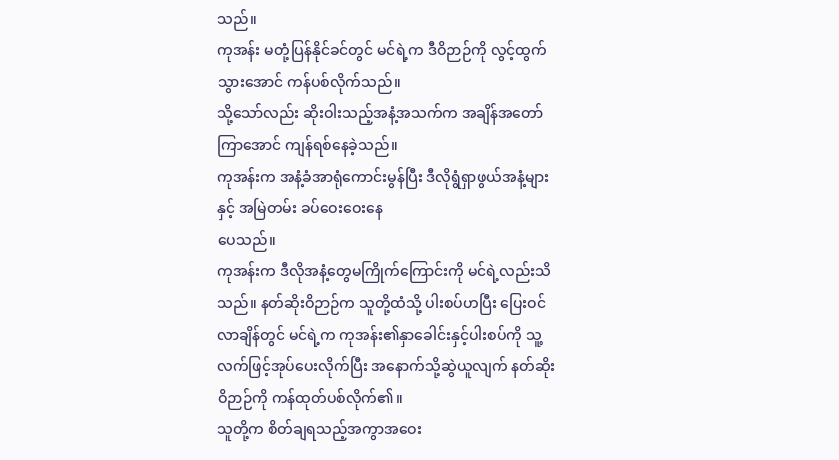သည်။
ကုအန်း မတုံ့ပြန်နိုင်ခင်တွင် မင်ရဲ့က ဒီဝိဉာဉ်ကို လွင့်ထွက်သွားအောင် ကန်ပစ်လိုက်သည်။
သို့သော်လည်း ဆိုးဝါးသည့်အနံ့အသက်က အချိန်အတော်ကြာအောင် ကျန်ရစ်နေခဲ့သည်။
ကုအန်းက အနံ့ခံအာရုံကောင်းမွန်ပြီး ဒီလိုရွံရှာဖွယ်အနံ့များနှင့် အမြဲတမ်း ခပ်ဝေးဝေးနေ
ပေသည်။
ကုအန်းက ဒီလိုအနံ့တွေမကြိုက်ကြောင်းကို မင်ရဲ့လည်းသိသည်။ နတ်ဆိုးဝိဉာဉ်က သူတို့ထံသို့ ပါးစပ်ဟပြီး ပြေးဝင်လာချိန်တွင် မင်ရဲ့က ကုအန်း၏နှာခေါင်းနှင့်ပါးစပ်ကို သူ့လက်ဖြင့်အုပ်ပေးလိုက်ပြီး အနောက်သို့ဆွဲယူလျက် နတ်ဆိုးဝိဉာဉ်ကို ကန်ထုတ်ပစ်လိုက်၏။
သူတို့က စိတ်ချရသည့်အကွာအဝေး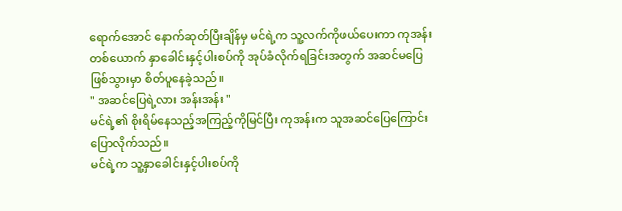ရောက်အောင် နောက်ဆုတ်ပြီးချိန်မှ မင်ရဲ့က သူ့လက်ကိုဖယ်ပေးကာ ကုအန်းတစ်ယောက် နှာခေါင်းနှင့်ပါးစပ်ကို အုပ်ခံလိုက်ရခြင်းအတွက် အဆင်မပြေဖြစ်သွားမှာ စိတ်ပူနေခဲ့သည်။
" အဆင်ပြေရဲ့လား အန်းအန်း "
မင်ရဲ့၏ စိုးရိမ်နေသည့်အကြည့်ကိုမြင်ပြီး ကုအန်းက သူအဆင်ပြေကြောင်း ပြောလိုက်သည်။
မင်ရဲ့က သူ့နှာခေါင်းနှင့်ပါးစပ်ကို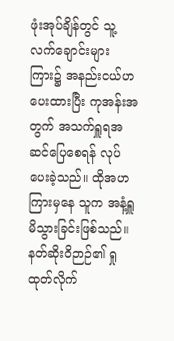ဖုံးအုပ်ချိန်တွင် သူ့လက်ချောင်းများကြား၌ အနည်းငယ်ဟပေးထားပြီး ကုအန်းအတွက် အသက်ရှူရအဆင်ပြေစေရန် လုပ်ပေးခဲ့သည်။ ထိုအဟကြားမှနေ သူက အနံ့ရှူမိသွားခြင်းဖြစ်သည်။
နတ်ဆိုးဝိဉာဉ်၏ ရှုထုတ်လိုက်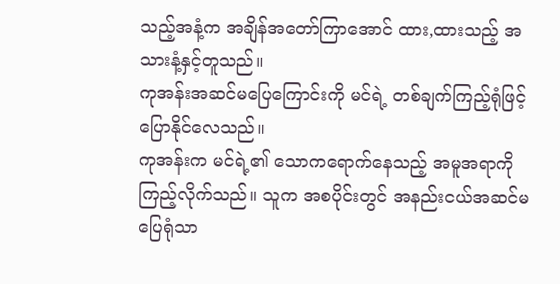သည့်အနံ့က အချိန်အတော်ကြာအောင် ထား,ထားသည့် အသားနံ့နှင့်တူသည်။
ကုအန်းအဆင်မပြေကြောင်းကို မင်ရဲ့ တစ်ချက်ကြည့်ရုံဖြင့် ပြောနိုင်လေသည်။
ကုအန်းက မင်ရဲ့၏ သောကရောက်နေသည့် အမူအရာကို ကြည့်လိုက်သည်။ သူက အစပိုင်းတွင် အနည်းငယ်အဆင်မပြေရုံသာ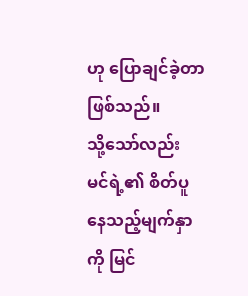ဟု ပြောချင်ခဲ့တာဖြစ်သည်။
သို့သော်လည်း မင်ရဲ့၏ စိတ်ပူနေသည့်မျက်နှာကို မြင်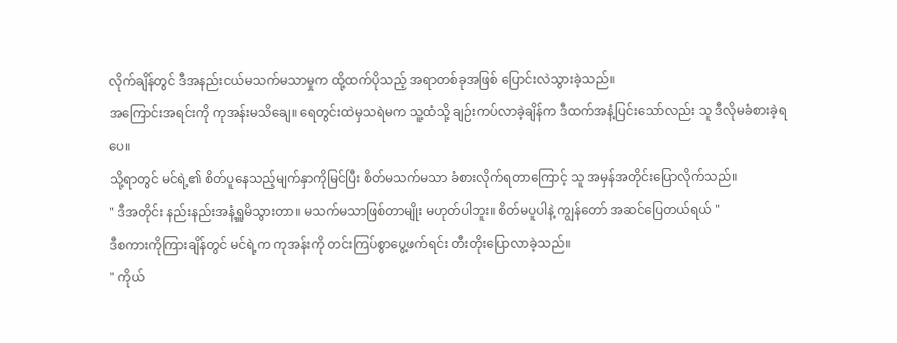လိုက်ချိန်တွင် ဒီအနည်းငယ်မသက်မသာမှုက ထို့ထက်ပိုသည့် အရာတစ်ခုအဖြစ် ပြောင်းလဲသွားခဲ့သည်။
အကြောင်းအရင်းကို ကုအန်းမသိချေ။ ရေတွင်းထဲမှသရဲမက သူ့ထံသို့ ချဉ်းကပ်လာခဲ့ချိန်က ဒီထက်အနံ့ပြင်းသော်လည်း သူ ဒီလိုမခံစားခဲ့ရပေ။
သို့ရာတွင် မင်ရဲ့၏ စိတ်ပူနေသည့်မျက်နှာကိုမြင်ပြီး စိတ်မသက်မသာ ခံစားလိုက်ရတာကြောင့် သူ အမှန်အတိုင်းပြောလိုက်သည်။
" ဒီအတိုင်း နည်းနည်းအနံ့ရှူမိသွားတာ။ မသက်မသာဖြစ်တာမျိုး မဟုတ်ပါဘူး။ စိတ်မပူပါနဲ့ ကျွန်တော် အဆင်ပြေတယ်ရယ် "
ဒီစကားကိုကြားချိန်တွင် မင်ရဲ့က ကုအန်းကို တင်းကြပ်စွာပွေ့ဖက်ရင်း တီးတိုးပြောလာခဲ့သည်။
" ကိုယ်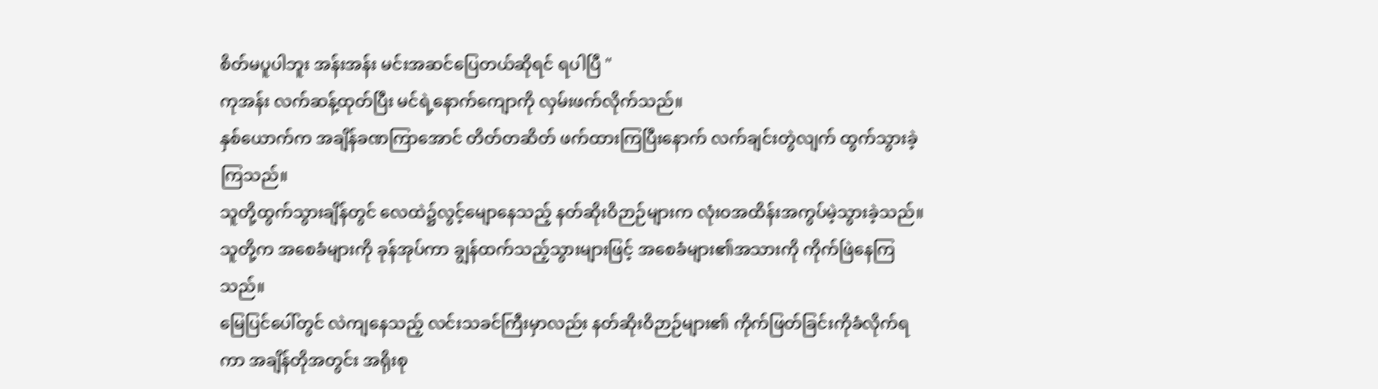စိတ်မပူပါဘူး အန်းအန်း မင်းအဆင်ပြေတယ်ဆိုရင် ရပါပြီ "
ကုအန်း လက်ဆန့်ထုတ်ပြီး မင်ရဲ့နောက်ကျောကို လှမ်းဖက်လိုက်သည်။
နှစ်ယောက်က အချိန်ခဏကြာအောင် တိတ်တဆိတ် ဖက်ထားကြပြီးနောက် လက်ချင်းတွဲလျက် ထွက်သွားခဲ့ကြသည်။
သူတို့ထွက်သွားချိန်တွင် လေထဲ၌လွင့်မျောနေသည့် နတ်ဆိုးဝိဉာဉ်များက လုံးဝအထိန်းအကွပ်မဲ့သွားခဲ့သည်။
သူတို့က အစေခံများကို ခုန်အုပ်ကာ ချွန်ထက်သည့်သွားများဖြင့် အစေခံများ၏အသားကို ကိုက်ဖြဲနေကြသည်။
မြေပြင်ပေါ်တွင် လဲကျနေသည့် လင်းသခင်ကြီးမှာလည်း နတ်ဆိုးဝိဉာဉ်များ၏ ကိုက်ဖြတ်ခြင်းကိုခံလိုက်ရကာ အချိန်တိုအတွင်း အရိုးစု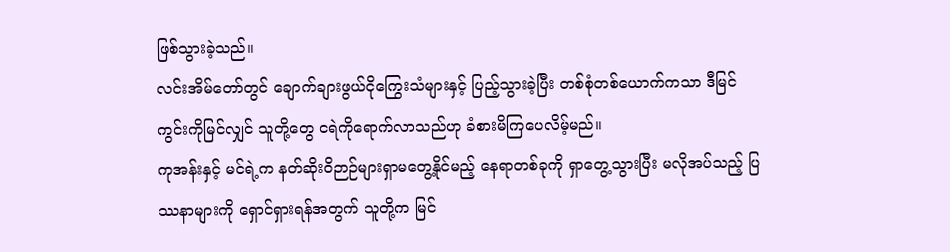ဖြစ်သွားခဲ့သည်။
လင်းအိမ်တော်တွင် ချောက်ချားဖွယ်ငိုကြွေးသံများနှင့် ပြည့်သွားခဲ့ပြီး တစ်စုံတစ်ယောက်ကသာ ဒီမြင်ကွင်းကိုမြင်လျှင် သူတို့တွေ ငရဲကိုရောက်လာသည်ဟု ခံစားမိကြပေလိမ့်မည်။
ကုအန်းနှင့် မင်ရဲ့က နတ်ဆိုးဝိဉာဉ်များရှာမတွေ့နိုင်မည့် နေရာတစ်ခုကို ရှာတွေ့သွားပြီး မလိုအပ်သည့် ပြဿနာများကို ရှောင်ရှားရန်အတွက် သူတို့က မြင်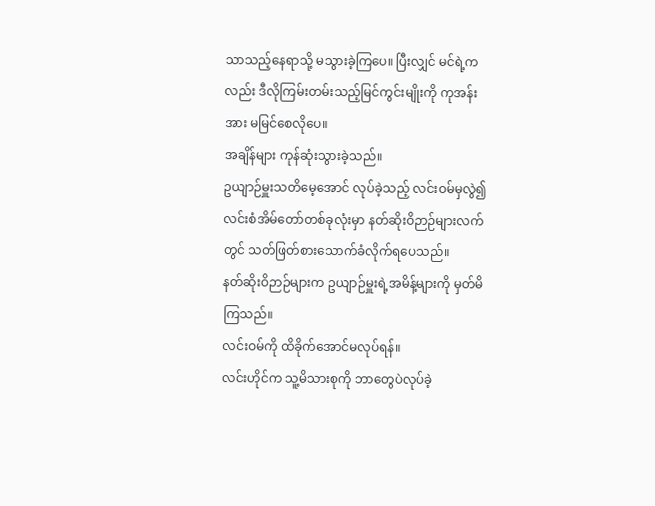သာသည့်နေရာသို့ မသွားခဲ့ကြပေ။ ပြီးလျှင် မင်ရဲ့ကလည်း ဒီလိုကြမ်းတမ်းသည့်မြင်ကွင်းမျိုးကို ကုအန်းအား မမြင်စေလိုပေ။
အချိန်များ ကုန်ဆုံးသွားခဲ့သည်။
ဥယျာဉ်မှူးသတိမေ့အောင် လုပ်ခဲ့သည့် လင်းဝမ်မှလွဲ၍ လင်းစံအိမ်တော်တစ်ခုလုံးမှာ နတ်ဆိုးဝိဉာဉ်များလက်တွင် သတ်ဖြတ်စားသောက်ခံလိုက်ရပေသည်။
နတ်ဆိုးဝိဉာဉ်များက ဥယျာဉ်မှူးရဲ့အမိန့်များကို မှတ်မိကြသည်။
လင်းဝမ်ကို ထိခိုက်အောင်မလုပ်ရန်။
လင်းဟိုင်က သူ့မိသားစုကို ဘာတွေပဲလုပ်ခဲ့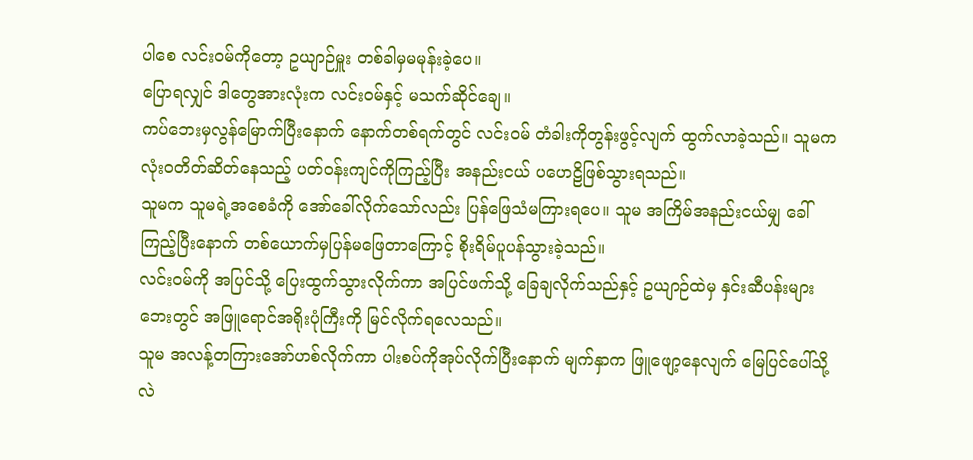ပါစေ လင်းဝမ်ကိုတော့ ဥယျာဉ်မှူး တစ်ခါမှမမုန်းခဲ့ပေ။
ပြောရလျှင် ဒါတွေအားလုံးက လင်းဝမ်နှင့် မသက်ဆိုင်ချေ။
ကပ်ဘေးမှလွန်မြောက်ပြီးနောက် နောက်တစ်ရက်တွင် လင်းဝမ် တံခါးကိုတွန်းဖွင့်လျက် ထွက်လာခဲ့သည်။ သူမက လုံးဝတိတ်ဆိတ်နေသည့် ပတ်ဝန်းကျင်ကိုကြည့်ပြီး အနည်းငယ် ပဟေဠိဖြစ်သွားရသည်။
သူမက သူမရဲ့အစေခံကို အော်ခေါ်လိုက်သော်လည်း ပြန်ဖြေသံမကြားရပေ။ သူမ အကြိမ်အနည်းငယ်မျှ ခေါ်ကြည့်ပြီးနောက် တစ်ယောက်မှပြန်မဖြေတာကြောင့် စိုးရိမ်ပူပန်သွားခဲ့သည်။
လင်းဝမ်ကို အပြင်သို့ ပြေးထွက်သွားလိုက်ကာ အပြင်ဖက်သို့ ခြေချလိုက်သည်နှင့် ဥယျာဉ်ထဲမှ နှင်းဆီပန်းများဘေးတွင် အဖြူရောင်အရိုးပုံကြီးကို မြင်လိုက်ရလေသည်။
သူမ အလန့်တကြားအော်ဟစ်လိုက်ကာ ပါးစပ်ကိုအုပ်လိုက်ပြီးနောက် မျက်နှာက ဖြူဖျော့နေလျက် မြေပြင်ပေါ်သို့ လဲ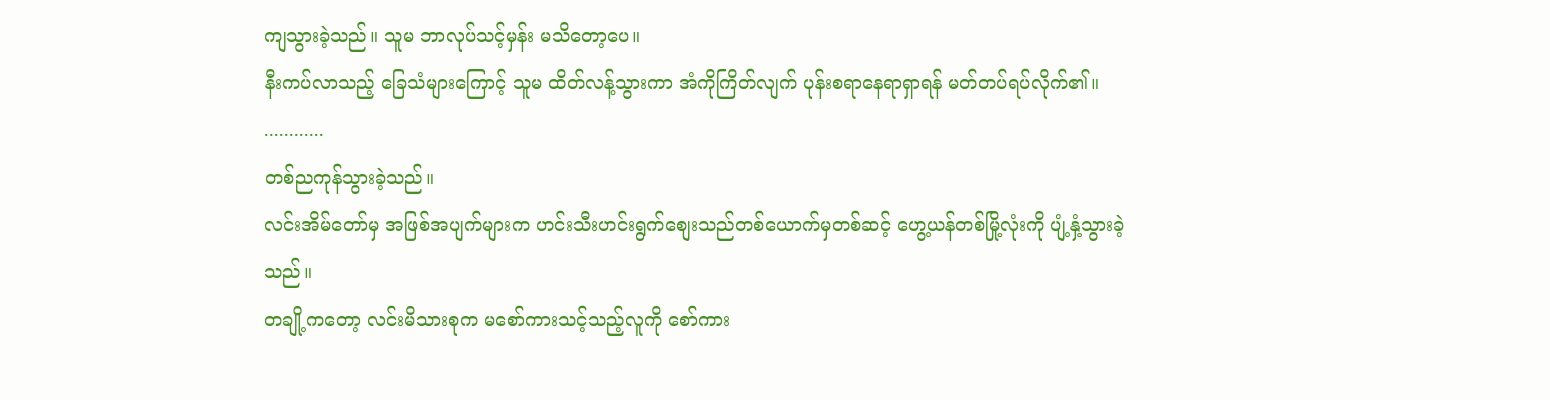ကျသွားခဲ့သည်။ သူမ ဘာလုပ်သင့်မှန်း မသိတော့ပေ။
နီးကပ်လာသည့် ခြေသံများကြောင့် သူမ ထိတ်လန့်သွားကာ အံကိုကြိတ်လျက် ပုန်းစရာနေရာရှာရန် မတ်တပ်ရပ်လိုက်၏။
............
တစ်ညကုန်သွားခဲ့သည်။
လင်းအိမ်တော်မှ အဖြစ်အပျက်များက ဟင်းသီးဟင်းရွက်စျေးသည်တစ်ယောက်မှတစ်ဆင့် ဟွေ့ယန်တစ်မြို့လုံးကို ပျံ့နှံ့သွားခဲ့သည်။
တချို့ကတော့ လင်းမိသားစုက မစော်ကားသင့်သည့်လူကို စော်ကား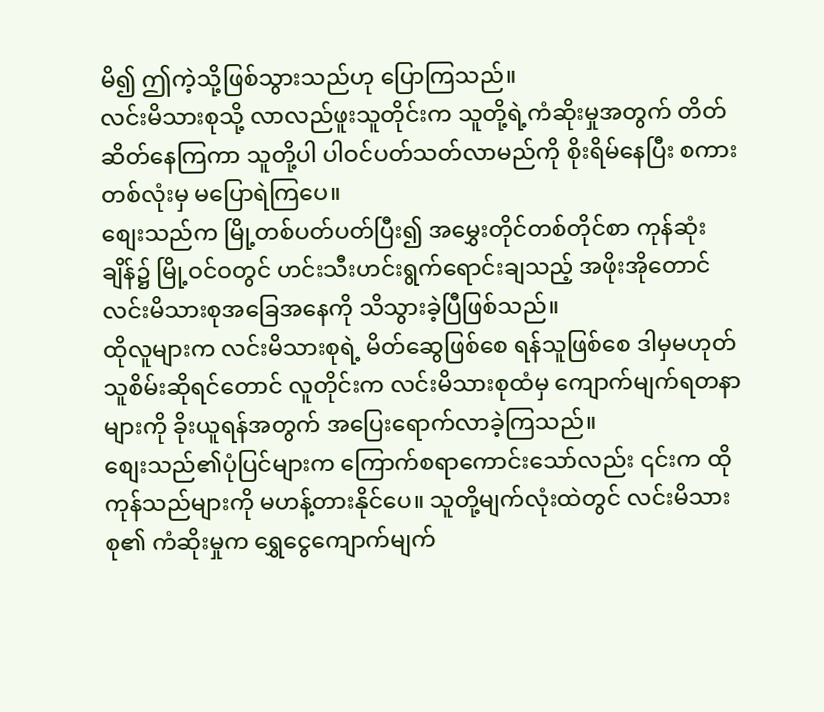မိ၍ ဤကဲ့သို့ဖြစ်သွားသည်ဟု ပြောကြသည်။
လင်းမိသားစုသို့ လာလည်ဖူးသူတိုင်းက သူတို့ရဲ့ကံဆိုးမှုအတွက် တိတ်ဆိတ်နေကြကာ သူတို့ပါ ပါဝင်ပတ်သတ်လာမည်ကို စိုးရိမ်နေပြီး စကားတစ်လုံးမှ မပြောရဲကြပေ။
စျေးသည်က မြို့တစ်ပတ်ပတ်ပြီး၍ အမွှေးတိုင်တစ်တိုင်စာ ကုန်ဆုံးချိန်၌ မြို့ဝင်ဝတွင် ဟင်းသီးဟင်းရွက်ရောင်းချသည့် အဖိုးအိုတောင် လင်းမိသားစုအခြေအနေကို သိသွားခဲ့ပြီဖြစ်သည်။
ထိုလူများက လင်းမိသားစုရဲ့ မိတ်ဆွေဖြစ်စေ ရန်သူဖြစ်စေ ဒါမှမဟုတ် သူစိမ်းဆိုရင်တောင် လူတိုင်းက လင်းမိသားစုထံမှ ကျောက်မျက်ရတနာများကို ခိုးယူရန်အတွက် အပြေးရောက်လာခဲ့ကြသည်။
စျေးသည်၏ပုံပြင်များက ကြောက်စရာကောင်းသော်လည်း ၎င်းက ထိုကုန်သည်များကို မဟန့်တားနိုင်ပေ။ သူတို့မျက်လုံးထဲတွင် လင်းမိသားစု၏ ကံဆိုးမှုက ရွှေငွေကျောက်မျက်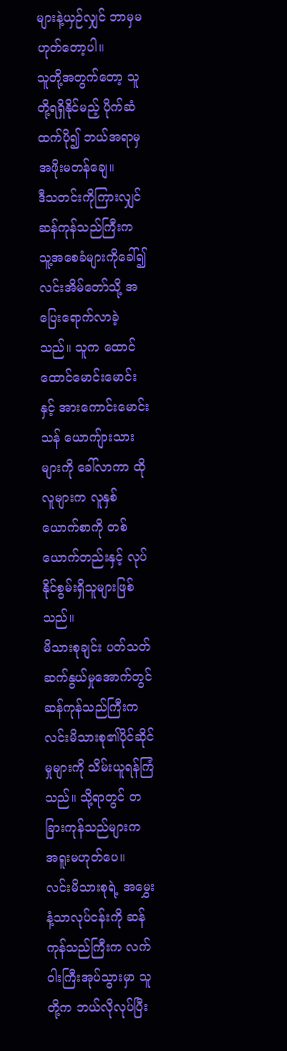များနဲ့ယှဉ်လျှင် ဘာမှမဟုတ်တော့ပါ။
သူတို့အတွက်တော့ သူတို့ရရှိနိုင်မည့် ပိုက်ဆံထက်ပို၍ ဘယ်အရာမှ အဖိုးမတန်ချေ။
ဒီသတင်းကိုကြားလျှင် ဆန်ကုန်သည်ကြီးက သူ့အစေခံများကိုခေါ်၍ လင်းအိမ်တော်သို့ အပြေးရောက်လာခဲ့သည်။ သူက ထောင်ထောင်မောင်းမောင်းနှင့် အားကောင်းမောင်းသန် ယောကျ်ားသားများကို ခေါ်လာကာ ထိုလူများက လူနှစ်ယောက်စာကို တစ်ယောက်တည်းနှင့် လုပ်နိုင်စွမ်းရှိသူများဖြစ်သည်။
မိသားစုချင်း ပတ်သတ်ဆက်နွယ်မှုအောက်တွင် ဆန်ကုန်သည်ကြီးက လင်းမိသားစု၏ပိုင်ဆိုင်မှုများကို သိမ်းယူရန်ကြံသည်။ သို့ရာတွင် တခြားကုန်သည်များက အရူးမဟုတ်ပေ။
လင်းမိသားစုရဲ့ အမွှေးနံ့သာလုပ်ငန်းကို ဆန်ကုန်သည်ကြီးက လက်ဝါးကြီးအုပ်သွားမှာ သူတို့က ဘယ်လိုလုပ်ပြီး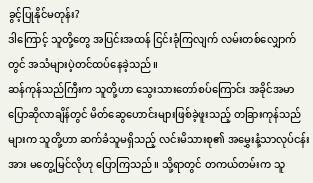ခွင့်ပြုနိုင်မတုန်း?
ဒါကြောင့် သူတို့တွေ အပြင်းအထန် ငြင်းခုံကြလျက် လမ်းတစ်လျှောက်တွင် အသံများပဲ့တင်ထပ်နေခဲ့သည်။
ဆန်ကုန်သည်ကြီးက သူတို့ဟာ သွေးသားတော်စပ်ကြောင်း အခိုင်အမာပြောဆိုလာချိန်တွင် မိတ်ဆွေဟောင်းများဖြစ်ခဲ့ဖူးသည့် တခြားကုန်သည်များက သူတို့ဟာ ဆက်ခံသူမရှိသည့် လင်းမိသားစု၏ အမွှေးနံ့သာလုပ်ငန်းအား မတွေ့မြင်လိုဟု ပြောကြသည်။ သို့ရာတွင် တကယ်တမ်းက သူ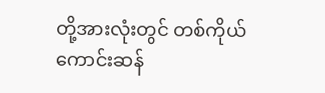တို့အားလုံးတွင် တစ်ကိုယ်ကောင်းဆန်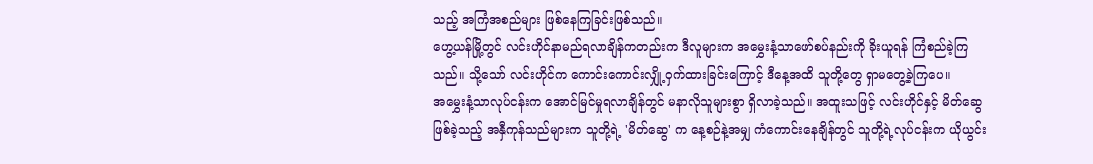သည့် အကြံအစည်များ ဖြစ်နေကြခြင်းဖြစ်သည်။
ဟွေ့ယန်မြို့တွင် လင်းဟိုင်နာမည်ရလာချိန်ကတည်းက ဒီလူများက အမွှေးနံ့သာဖော်စပ်နည်းကို ခိုးယူရန် ကြံစည်ခဲ့ကြသည်။ သို့သော် လင်းဟိုင်က ကောင်းကောင်းလျှို့ဝှက်ထားခြင်းကြောင့် ဒီနေ့အထိ သူတို့တွေ ရှာမတွေ့ခဲ့ကြပေ။
အမွှေးနံ့သာလုပ်ငန်းက အောင်မြင်မှုရလာချိန်တွင် မနာလိုသူများစွာ ရှိလာခဲ့သည်။ အထူးသဖြင့် လင်းဟိုင်နှင့် မိတ်ဆွေဖြစ်ခဲ့သည့် အနှီကုန်သည်များက သူတို့ရဲ့ 'မိတ်ဆွေ' က နေ့စဉ်နဲ့အမျှ ကံကောင်းနေချိန်တွင် သူတို့ရဲ့လုပ်ငန်းက ယိုယွင်း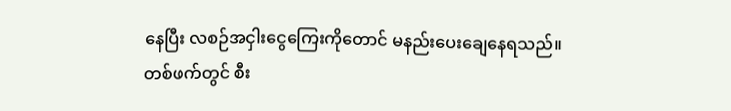နေပြီး လစဉ်အငှါးငွေကြေးကိုတောင် မနည်းပေးချေနေရသည်။
တစ်ဖက်တွင် စီး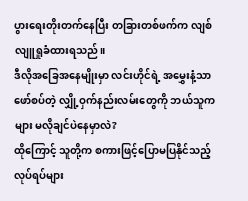ပွားရေးတိုးတက်နေပြီး တခြားတစ်ဖက်က လျစ်လျူရှုခံထားရသည်။
ဒီလိုအခြေအနေမျိုးမှာ လင်းဟိုင်ရဲ့ အမွှေးနံ့သာဖော်စပ်တဲ့ လျှို့ဝှက်နည်းလမ်းတွေကို ဘယ်သူကများ မလိုချင်ပဲနေမှာလဲ?
ထိုကြောင့် သူတို့က စကားဖြင့်ပြောမပြနိုင်သည့် လုပ်ရပ်များ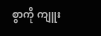စွာကို ကျူး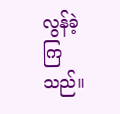လွန်ခဲ့ကြသည်။